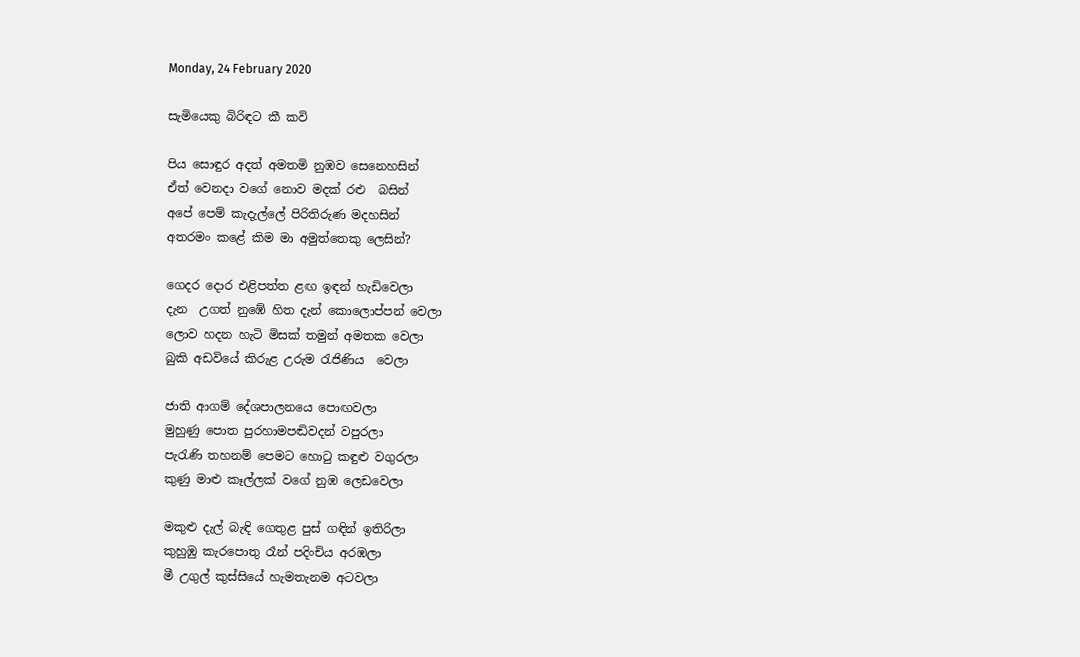Monday, 24 February 2020

සැමියෙකු බිරිඳට කී කවි

පිය සොඳුර අදත් අමතමි නුඹව සෙනෙහසින්
ඒත් වෙනදා වගේ නොව මදක් රළු  බසින්
අපේ පෙම් කැදැල්ලේ පිරිතිරුණ මදහසින්
අතරමං කළේ කිම මා අමුත්තෙකු ලෙසින්?

ගෙදර දොර එළිපත්ත ළඟ ඉඳන් හැඩිවෙලා
දැන  උගත් නුඹේ හිත දැන් කොලොප්පන් වෙලා
ලොව හදන හැටි මිසක් තමුන් අමතක වෙලා
බුකි අඩවියේ කිරුළ උරුම රැජිණිය  වෙලා

ජාති ආගම් දේශපාලනයෙ පොඟවලා
මුහුණු පොත පුරහාමපඬිවදන් වපුරලා
පැරැණි තහනම් පෙමට හොටු කඳුළු වගුරලා
කුණු මාළු කෑල්ලක් වගේ නුඹ ලෙඩවෙලා

මකුළු දැල් බැඳි ගෙතුළ පුස් ගඳින් ඉතිරිලා
කුහුඹු කැරපොතු රෑන් පදිංචිය අරඹලා
මී උගුල් කුස්සියේ හැමතැනම අටවලා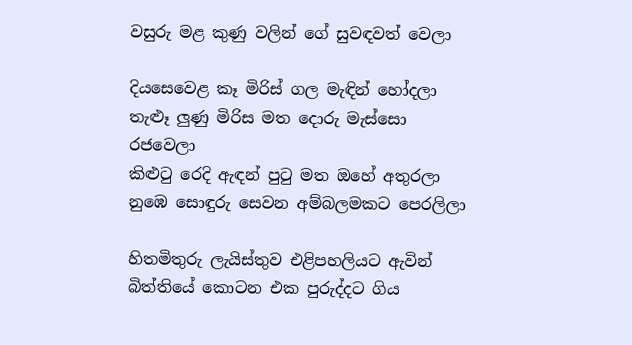වසුරු මළ කුණු වලින් ගේ සුවඳවත් වෙලා

දියසෙවෙළ කෑ මිරිස් ගල මැඳින් හෝදලා
තැළූ ලුණු මිරිස මත දොරු මැස්සො රජවෙලා
කිළුටු රෙදි ඇඳන් පුටු මත ඔහේ අතුරලා
නුඹෙ සොඳුරු සෙවන අම්බලමකට පෙරලිලා

හිතමිතුරු ලැයිස්තුව එළිපහලියට ඇවින්
බිත්තියේ කොටන එක පුරුද්දට ගිය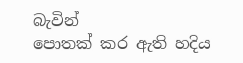බැවින්
පොතක් කර ඇති හදිය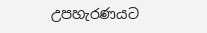උපහැරණයට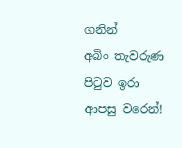ගනින්
අබිං තැවරුණ පිටුව ඉරා ආපසු වරෙන්!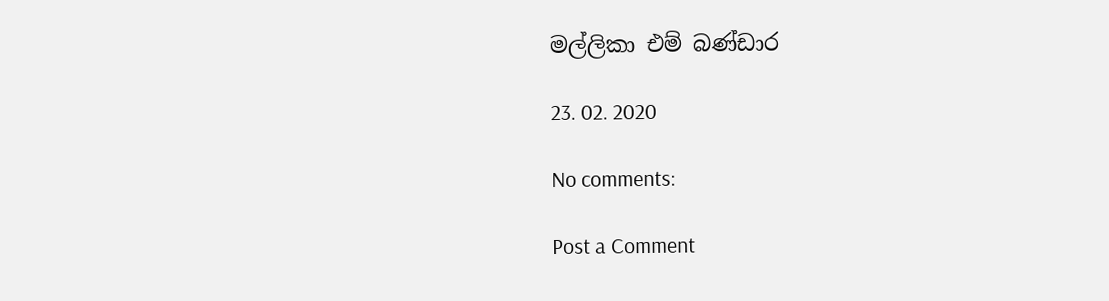මල්ලිකා එම් බණ්ඩාර

23. 02. 2020

No comments:

Post a Comment